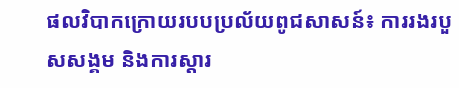ផលវិបាកក្រោយរបបប្រល័យពូជសាសន៍៖ ការរងរបួសសង្គម និងការស្តារ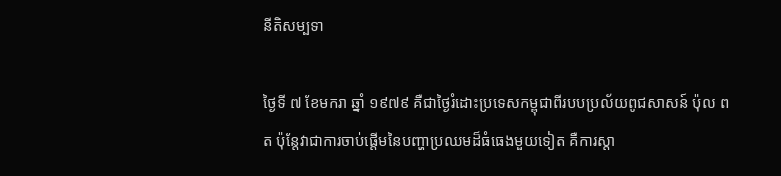នីតិសម្បទា

ថ្ងៃទី ៧ ខែមករា ឆ្នាំ ១៩៧៩ គឺជាថ្ងៃរំដោះប្រទេសកម្ពុជាពីរបបប្រល័យពូជសាសន៍ ប៉ុល ពត ប៉ុន្តែវាជាការចាប់ផ្តើមនៃបញ្ហាប្រឈមដ៏ធំធេងមួយទៀត គឺការស្តា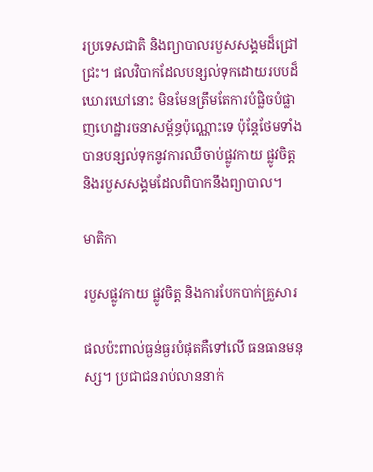រប្រទេសជាតិ និងព្យាបាលរបួសសង្គមដ៏ជ្រៅជ្រះ។ ផលវិបាកដែលបន្សល់ទុកដោយរបបដ៏ឃោរឃៅនោះ មិនមែនត្រឹមតែការបំផ្លិចបំផ្លាញហេដ្ឋារចនាសម្ព័ន្ធប៉ុណ្ណោះទេ ប៉ុន្តែថែមទាំងបានបន្សល់ទុកនូវការឈឺចាប់ផ្លូវកាយ ផ្លូវចិត្ត និងរបួសសង្គមដែលពិបាកនឹងព្យាបាល។

មាតិកា

របួសផ្លូវកាយ ផ្លូវចិត្ត និងការបែកបាក់គ្រួសារ

ផលប៉ះពាល់ធ្ងន់ធ្ងរបំផុតគឺទៅលើ ធនធានមនុស្ស។ ប្រជាជនរាប់លាននាក់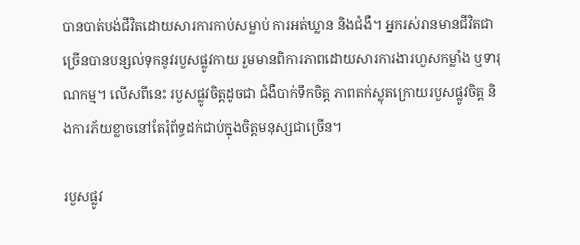បានបាត់បង់ជីវិតដោយសារការកាប់សម្លាប់ ការអត់ឃ្លាន និងជំងឺ។ អ្នករស់រានមានជីវិតជាច្រើនបានបន្សល់ទុកនូវរបួសផ្លូវកាយ រួមមានពិការភាពដោយសារការងារហួសកម្លាំង ឬទារុណកម្ម។ លើសពីនេះ របួសផ្លូវចិត្តដូចជា ជំងឺបាក់ទឹកចិត្ត ភាពតក់ស្លុតក្រោយរបួសផ្លូវចិត្ត និងការភ័យខ្លាចនៅតែរុំព័ទ្ធដក់ជាប់ក្នុងចិត្តមនុស្សជាច្រើន។

របួសផ្លូវ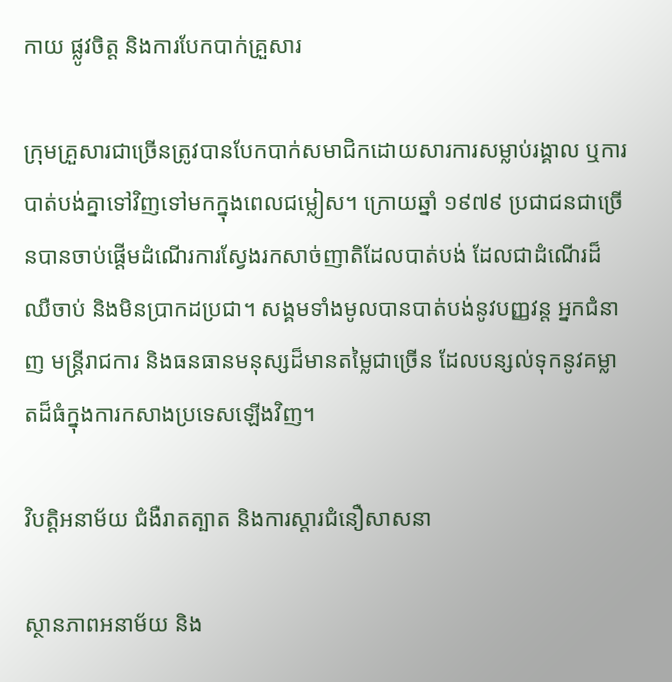កាយ ផ្លូវចិត្ត និងការបែកបាក់គ្រួសារ

ក្រុមគ្រួសារជាច្រើនត្រូវបានបែកបាក់សមាជិកដោយសារការសម្លាប់រង្គាល ឬការបាត់បង់គ្នាទៅវិញទៅមកក្នុងពេលជម្លៀស។ ក្រោយឆ្នាំ ១៩៧៩ ប្រជាជនជាច្រើនបានចាប់ផ្តើមដំណើរការស្វែងរកសាច់ញាតិដែលបាត់បង់ ដែលជាដំណើរដ៏ឈឺចាប់ និងមិនប្រាកដប្រជា។ សង្គមទាំងមូលបានបាត់បង់នូវបញ្ញវន្ត អ្នកជំនាញ មន្ត្រីរាជការ និងធនធានមនុស្សដ៏មានតម្លៃជាច្រើន ដែលបន្សល់ទុកនូវគម្លាតដ៏ធំក្នុងការកសាងប្រទេសឡើងវិញ។

វិបត្តិអនាម័យ ជំងឺរាតត្បាត និងការស្ដារជំនឿសាសនា

ស្ថានភាពអនាម័យ និង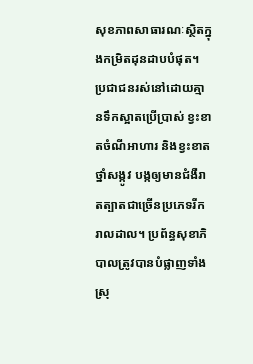សុខភាពសាធារណៈស្ថិតក្នុងកម្រិតដុនដាបបំផុត។ ប្រជាជនរស់នៅដោយគ្មានទឹកស្អាតប្រើប្រាស់ ខ្វះខាតចំណីអាហារ និងខ្វះខាតថ្នាំសង្កូវ បង្កឲ្យមានជំងឺរាតត្បាតជាច្រើនប្រភេទរីករាលដាល។ ប្រព័ន្ធសុខាភិបាលត្រូវបានបំផ្លាញទាំងស្រុ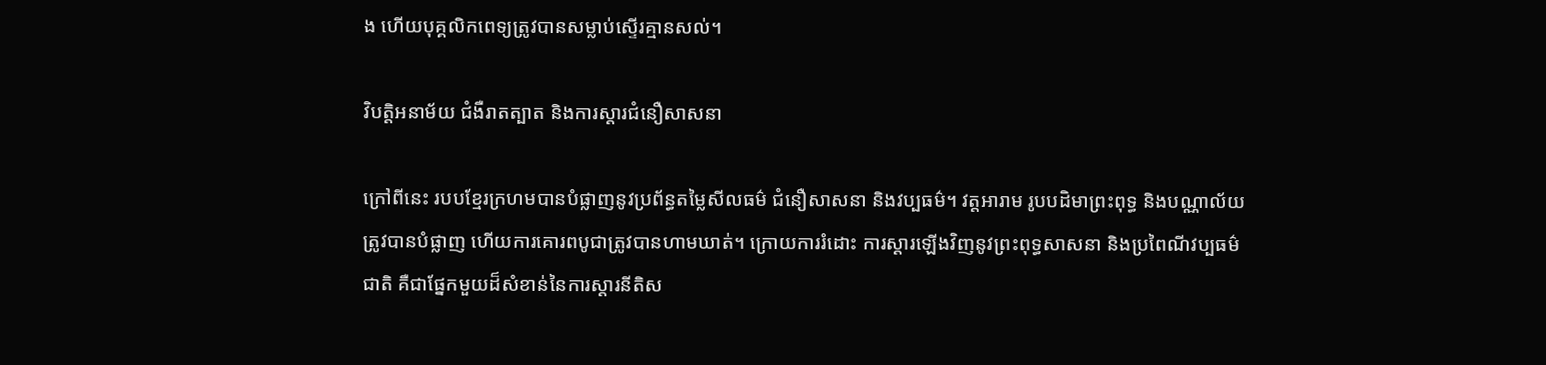ង ហើយបុគ្គលិកពេទ្យត្រូវបានសម្លាប់ស្ទើរគ្មានសល់។

វិបត្តិអនាម័យ ជំងឺរាតត្បាត និងការស្ដារជំនឿសាសនា

ក្រៅពីនេះ របបខ្មែរក្រហមបានបំផ្លាញនូវប្រព័ន្ធតម្លៃសីលធម៌ ជំនឿសាសនា និងវប្បធម៌។ វត្តអារាម រូបបដិមាព្រះពុទ្ធ និងបណ្ណាល័យត្រូវបានបំផ្លាញ ហើយការគោរពបូជាត្រូវបានហាមឃាត់។ ក្រោយការរំដោះ ការស្ដារឡើងវិញនូវព្រះពុទ្ធសាសនា និងប្រពៃណីវប្បធម៌ជាតិ គឺជាផ្នែកមួយដ៏សំខាន់នៃការស្តារនីតិស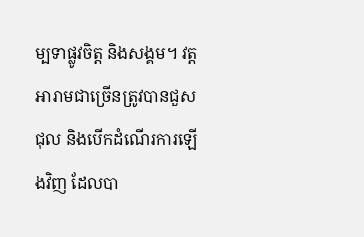ម្បទាផ្លូវចិត្ត និងសង្គម។ វត្តអារាមជាច្រើនត្រូវបានជួសជុល និងបើកដំណើរការឡើងវិញ ដែលបា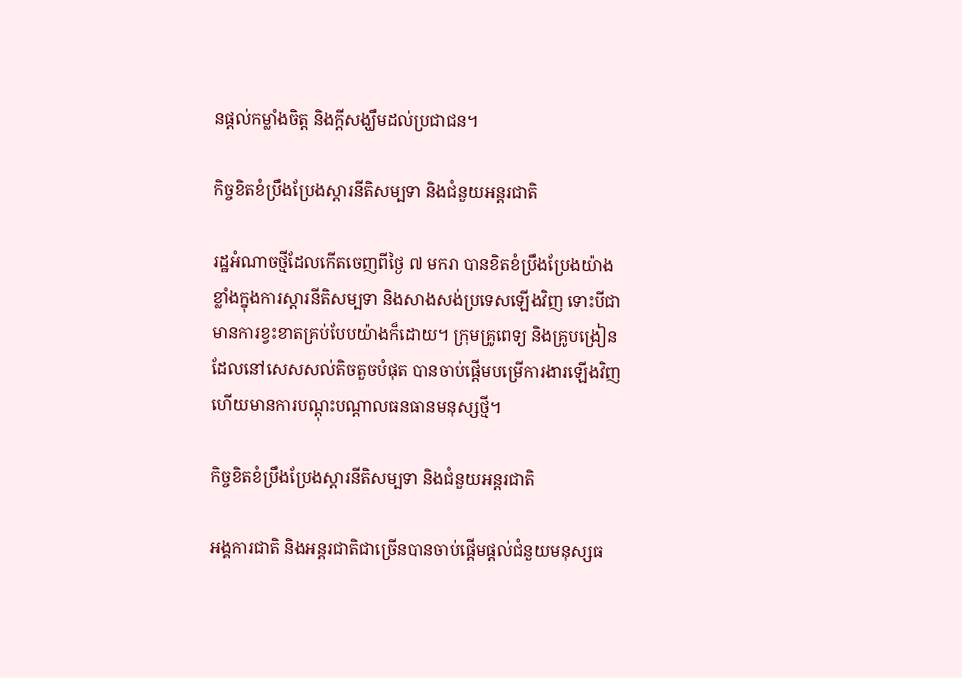នផ្តល់កម្លាំងចិត្ត និងក្តីសង្ឃឹមដល់ប្រជាជន។

កិច្ចខិតខំប្រឹងប្រែងស្តារនីតិសម្បទា និងជំនួយអន្តរជាតិ

រដ្ឋអំណាចថ្មីដែលកើតចេញពីថ្ងៃ ៧ មករា បានខិតខំប្រឹងប្រែងយ៉ាងខ្លាំងក្នុងការស្តារនីតិសម្បទា និងសាងសង់ប្រទេសឡើងវិញ ទោះបីជាមានការខ្វះខាតគ្រប់បែបយ៉ាងក៏ដោយ។ ក្រុមគ្រូពេទ្យ និងគ្រូបង្រៀនដែលនៅសេសសល់តិចតួចបំផុត បានចាប់ផ្តើមបម្រើការងារឡើងវិញ ហើយមានការបណ្ដុះបណ្ដាលធនធានមនុស្សថ្មី។

កិច្ចខិតខំប្រឹងប្រែងស្តារនីតិសម្បទា និងជំនួយអន្តរជាតិ

អង្គការជាតិ និងអន្តរជាតិជាច្រើនបានចាប់ផ្តើមផ្តល់ជំនួយមនុស្សធ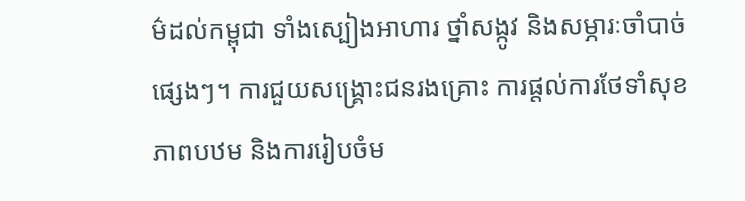ម៌ដល់កម្ពុជា ទាំងស្បៀងអាហារ ថ្នាំសង្កូវ និងសម្ភារៈចាំបាច់ផ្សេងៗ។ ការជួយសង្គ្រោះជនរងគ្រោះ ការផ្ដល់ការថែទាំសុខភាពបឋម និងការរៀបចំម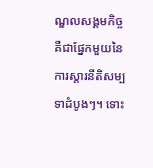ណ្ឌលសង្គមកិច្ច គឺជាផ្នែកមួយនៃការស្តារនីតិសម្បទាដំបូងៗ។ ទោះ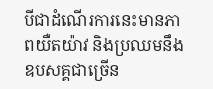បីជាដំណើរការនេះមានភាពយឺតយ៉ាវ និងប្រឈមនឹងឧបសគ្គជាច្រើន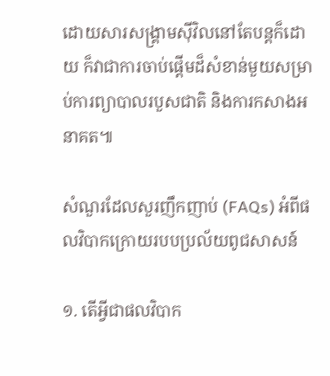ដោយសារសង្គ្រាមស៊ីវិលនៅតែបន្តក៏ដោយ ក៏វាជាការចាប់ផ្តើមដ៏សំខាន់មួយសម្រាប់ការព្យាបាលរបួសជាតិ និងការកសាងអនាគត៕

សំណួរដែលសួរញឹកញាប់ (FAQs) អំពីផលវិបាកក្រោយរបបប្រល័យពូជសាសន៍

១. តើអ្វីជាផលវិបាក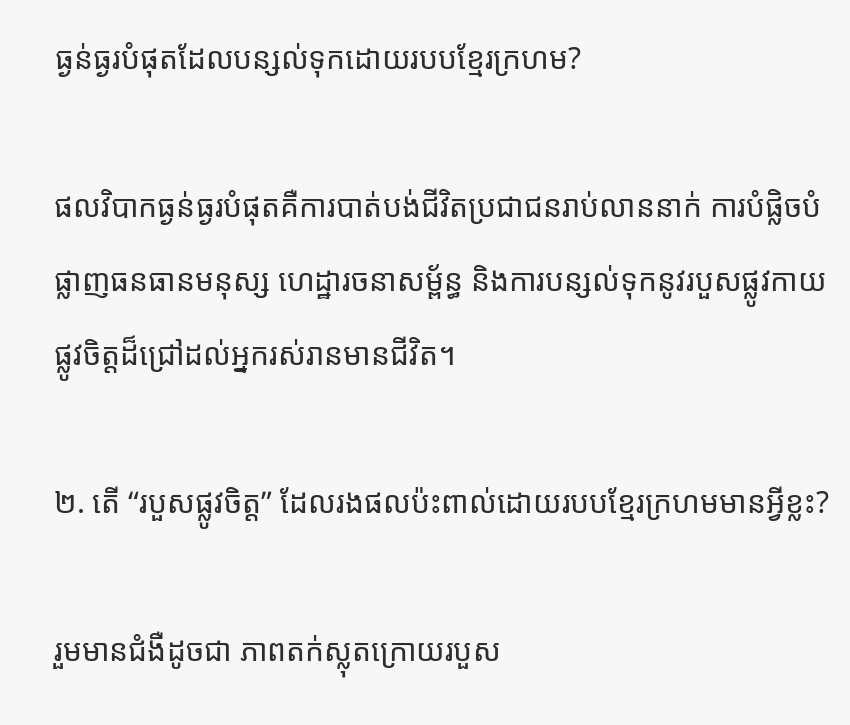ធ្ងន់ធ្ងរបំផុតដែលបន្សល់ទុកដោយរបបខ្មែរក្រហម?

ផលវិបាកធ្ងន់ធ្ងរបំផុតគឺការបាត់បង់ជីវិតប្រជាជនរាប់លាននាក់ ការបំផ្លិចបំផ្លាញធនធានមនុស្ស ហេដ្ឋារចនាសម្ព័ន្ធ និងការបន្សល់ទុកនូវរបួសផ្លូវកាយ ផ្លូវចិត្តដ៏ជ្រៅដល់អ្នករស់រានមានជីវិត។

២. តើ “របួសផ្លូវចិត្ត” ដែលរងផលប៉ះពាល់ដោយរបបខ្មែរក្រហមមានអ្វីខ្លះ?

រួមមានជំងឺដូចជា ភាពតក់ស្លុតក្រោយរបួស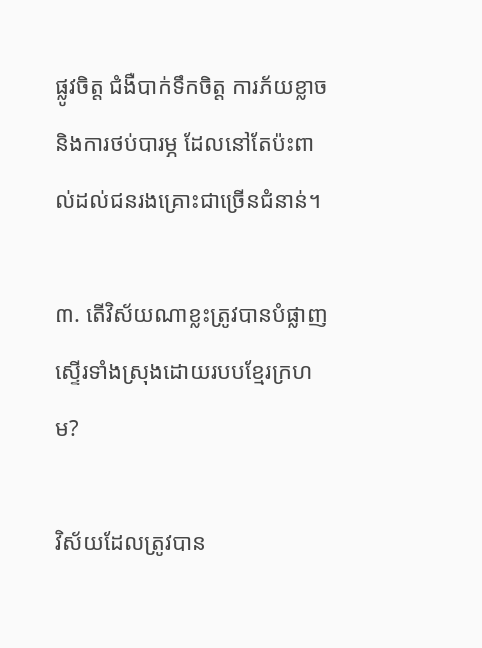ផ្លូវចិត្ត ជំងឺបាក់ទឹកចិត្ត ការភ័យខ្លាច និងការថប់បារម្ភ ដែលនៅតែប៉ះពាល់ដល់ជនរងគ្រោះជាច្រើនជំនាន់។

៣. តើវិស័យណាខ្លះត្រូវបានបំផ្លាញស្ទើរទាំងស្រុងដោយរបបខ្មែរក្រហម?

វិស័យដែលត្រូវបាន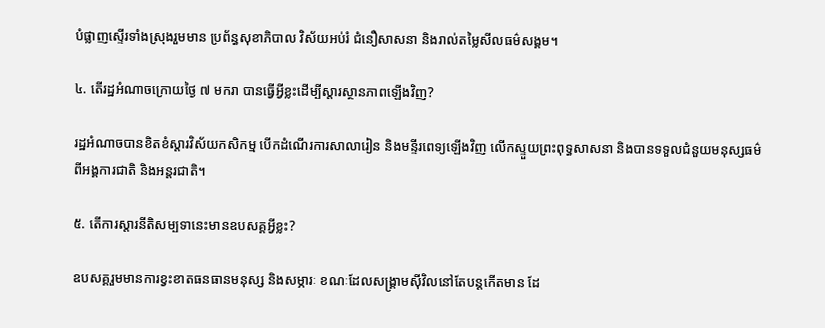បំផ្លាញស្ទើរទាំងស្រុងរួមមាន ប្រព័ន្ធសុខាភិបាល វិស័យអប់រំ ជំនឿសាសនា និងរាល់តម្លៃសីលធម៌សង្គម។

៤. តើរដ្ឋអំណាចក្រោយថ្ងៃ ៧ មករា បានធ្វើអ្វីខ្លះដើម្បីស្តារស្ថានភាពឡើងវិញ?

រដ្ឋអំណាចបានខិតខំស្តារវិស័យកសិកម្ម បើកដំណើរការសាលារៀន និងមន្ទីរពេទ្យឡើងវិញ លើកស្ទួយព្រះពុទ្ធសាសនា និងបានទទួលជំនួយមនុស្សធម៌ពីអង្គការជាតិ និងអន្តរជាតិ។

៥. តើការស្តារនីតិសម្បទានេះមានឧបសគ្គអ្វីខ្លះ?

ឧបសគ្គរួមមានការខ្វះខាតធនធានមនុស្ស និងសម្ភារៈ ខណៈដែលសង្គ្រាមស៊ីវិលនៅតែបន្តកើតមាន ដែ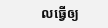លធ្វើឲ្យ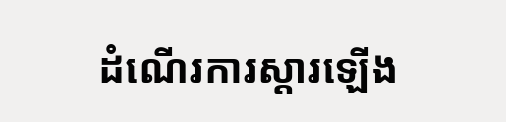ដំណើរការស្តារឡើង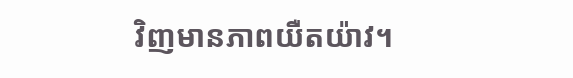វិញមានភាពយឺតយ៉ាវ។